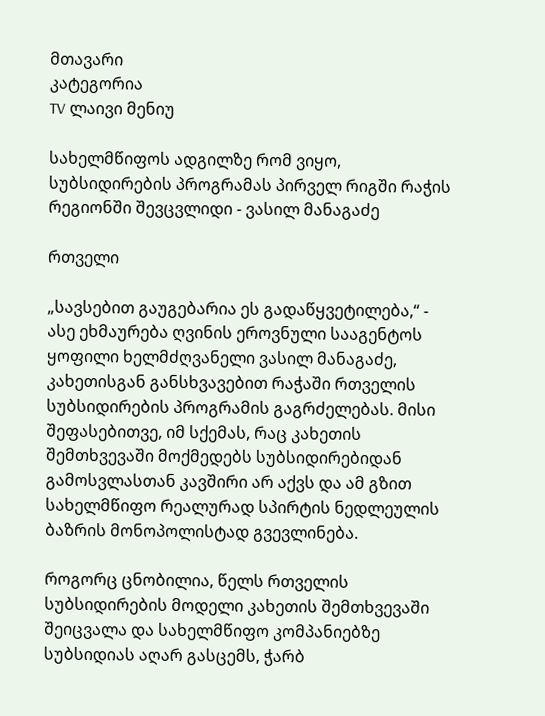მთავარი
კატეგორია
TV ლაივი მენიუ

სახელმწიფოს ადგილზე რომ ვიყო, სუბსიდირების პროგრამას პირველ რიგში რაჭის რეგიონში შევცვლიდი - ვასილ მანაგაძე

რთველი

„სავსებით გაუგებარია ეს გადაწყვეტილება,“ - ასე ეხმაურება ღვინის ეროვნული სააგენტოს ყოფილი ხელმძღვანელი ვასილ მანაგაძე, კახეთისგან განსხვავებით რაჭაში რთველის სუბსიდირების პროგრამის გაგრძელებას. მისი შეფასებითვე, იმ სქემას, რაც კახეთის შემთხვევაში მოქმედებს სუბსიდირებიდან გამოსვლასთან კავშირი არ აქვს და ამ გზით სახელმწიფო რეალურად სპირტის ნედლეულის ბაზრის მონოპოლისტად გვევლინება.

როგორც ცნობილია, წელს რთველის სუბსიდირების მოდელი კახეთის შემთხვევაში შეიცვალა და სახელმწიფო კომპანიებზე სუბსიდიას აღარ გასცემს, ჭარბ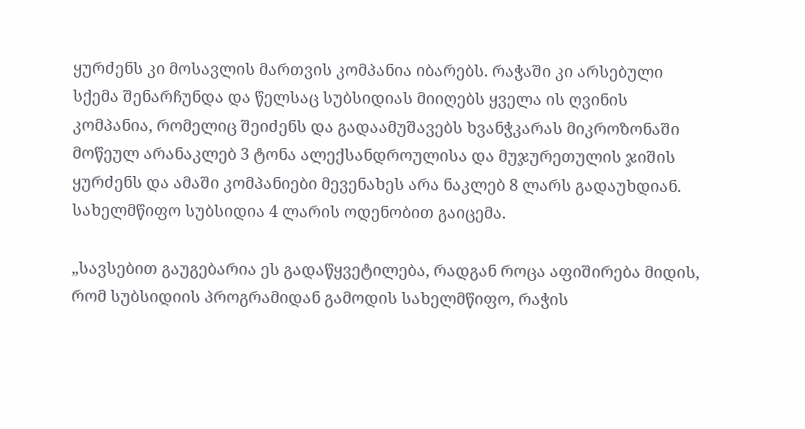ყურძენს კი მოსავლის მართვის კომპანია იბარებს. რაჭაში კი არსებული სქემა შენარჩუნდა და წელსაც სუბსიდიას მიიღებს ყველა ის ღვინის კომპანია, რომელიც შეიძენს და გადაამუშავებს ხვანჭკარას მიკროზონაში მოწეულ არანაკლებ 3 ტონა ალექსანდროულისა და მუჯურეთულის ჯიშის ყურძენს და ამაში კომპანიები მევენახეს არა ნაკლებ 8 ლარს გადაუხდიან. სახელმწიფო სუბსიდია 4 ლარის ოდენობით გაიცემა.

„სავსებით გაუგებარია ეს გადაწყვეტილება, რადგან როცა აფიშირება მიდის, რომ სუბსიდიის პროგრამიდან გამოდის სახელმწიფო, რაჭის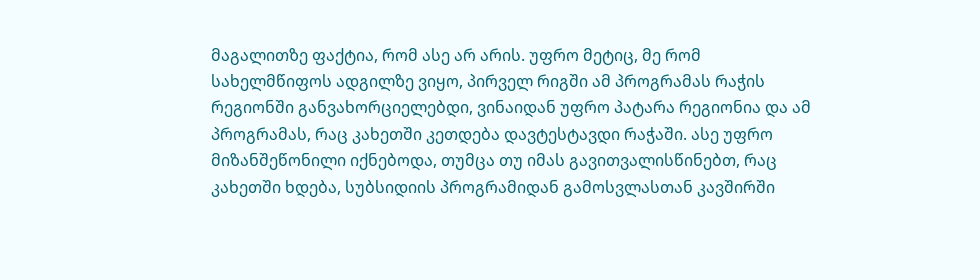მაგალითზე ფაქტია, რომ ასე არ არის. უფრო მეტიც, მე რომ სახელმწიფოს ადგილზე ვიყო, პირველ რიგში ამ პროგრამას რაჭის რეგიონში განვახორციელებდი, ვინაიდან უფრო პატარა რეგიონია და ამ პროგრამას, რაც კახეთში კეთდება დავტესტავდი რაჭაში. ასე უფრო მიზანშეწონილი იქნებოდა, თუმცა თუ იმას გავითვალისწინებთ, რაც კახეთში ხდება, სუბსიდიის პროგრამიდან გამოსვლასთან კავშირში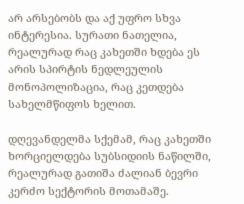არ არსებობს და აქ უფრო სხვა ინტერესია. სურათი ნათელია, რეალურად რაც კახეთში ხდება ეს არის სპირტის ნედლეულის მონოპოლიზაცია, რაც კეთდება სახელმწიფოს ხელით.

დღევანდელმა სქემამ, რაც კახეთში ხორციელდება სუბსიდიის ნაწილში, რეალურად გათიშა ძალიან ბევრი კერძო სექტორის მოთამაშე.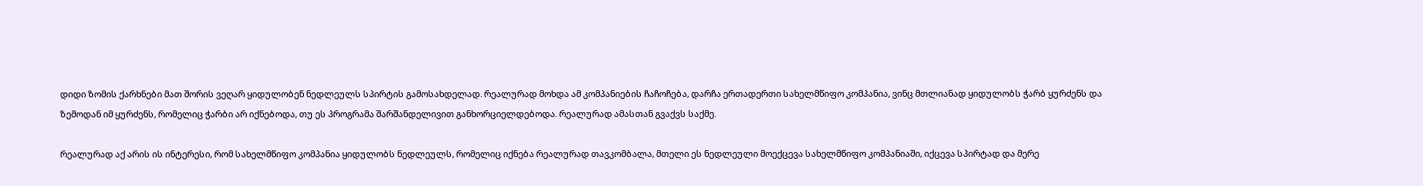დიდი ზომის ქარხნები მათ შორის ვეღარ ყიდულობენ ნედლეულს სპირტის გამოსახდელად. რეალურად მოხდა ამ კომპანიების ჩაჩოჩება, დარჩა ერთადერთი სახელმწიფო კომპანია, ვინც მთლიანად ყიდულობს ჭარბ ყურძენს და ზემოდან იმ ყურძენს, რომელიც ჭარბი არ იქნებოდა, თუ ეს პროგრამა შარშანდელივით განხორციელდებოდა. რეალურად ამასთან გვაქვს საქმე.

რეალურად აქ არის ის ინტერესი, რომ სახელმწიფო კომპანია ყიდულობს ნედლეულს, რომელიც იქნება რეალურად თავკომბალა, მთელი ეს ნედლეული მოექცევა სახელმწიფო კომპანიაში, იქცევა სპირტად და მერე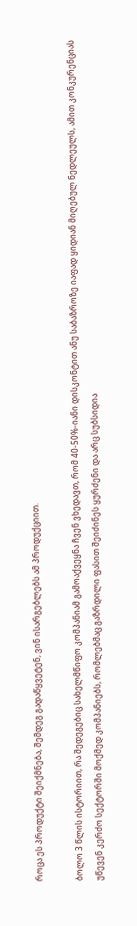როცა ეს პროდუქტი შეიქმნება, შემდეგ გადაწყვეტენ, ვინ ისარგებლებს ამ პროდუქციით.

ბოლო 3 წლის ისტორიით, რა შედეგებიც სახელმწიფო კომპანიამ გამოაქვეყნა ჩვენ ვხედავთ, რომ 40-50%-იანი დისკონტით ანუ საბაზროზე იაფად ყიდიან მიღებულ ნედლეულს, ამით კონკურენციას უწევენ კერძო სექტორში მოქმედ კომპანიებს, რომლებმაც გაზრდილი ფასით შეიძინეს ყურძენი და არც სუბსიდია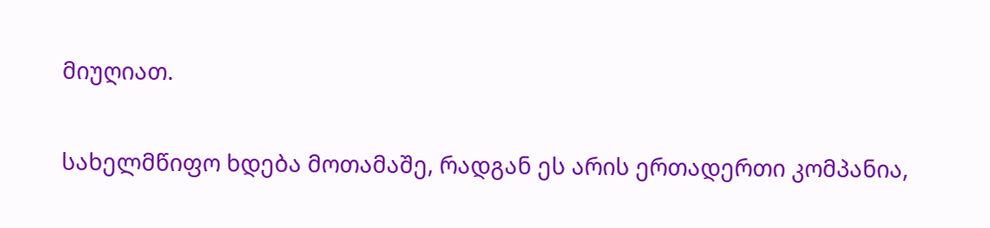მიუღიათ.

სახელმწიფო ხდება მოთამაშე, რადგან ეს არის ერთადერთი კომპანია,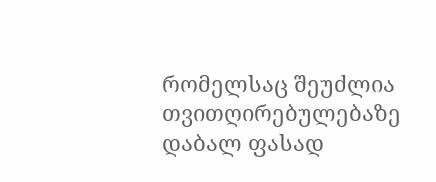რომელსაც შეუძლია თვითღირებულებაზე დაბალ ფასად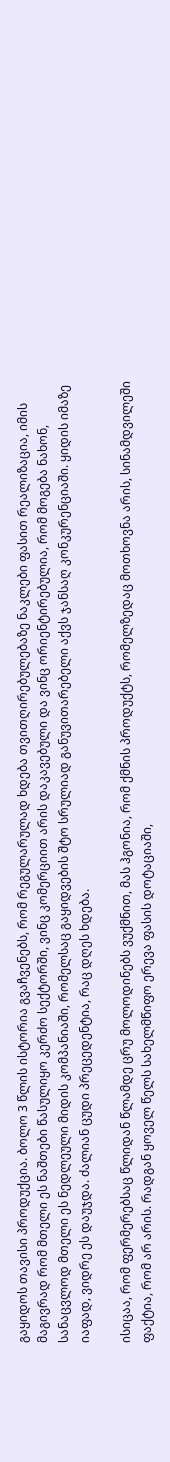გაყიდოს თავისი პროდუქცია. ბოლო 3 წლის ისტორია გვაჩვენებს, რომ რეგულარულად ხდება თვითღირებულებაზე ნაკლები ფასით რეალიზაცია, იმის მაგივრად რომ მთელი ეს ნაშთები წასულიყო კერძო სექტორში, ვინც კომერციით არის დაკავებული და ვინც ორიენტირებულია, რომ მოგება ნახონ, სანაცვლოდ მთელი ეს ნედლეული მიდის კომპანიაში, რომელსაც გაყიდვების შტო სრულიად განუვითარებელი აქვს ჯანსაღ კონკურენციაში. ყიდის იმაზე იაფად, ვიდრე ეს დაუჯდა. ძალიან ცუდი პრეცედენტია, რაც დღეს ხდება.

ისიცაა, რომ ფერმერებსაც წლიდან წლამდე ცრუ მოლოდინებს ვუქმნით, მას ჰგონია, რომ ქმნის პროდუქტს, რომელზედაც მოთხოვნა არის, სინამდვილეში ფაქტია, რომ არ არის. რადგან ყოველ წელს სახელმწიფო ერევა ფასის დოტაციაში,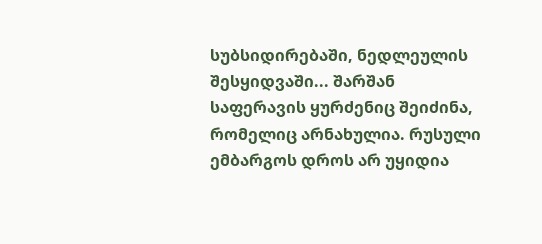სუბსიდირებაში, ნედლეულის შესყიდვაში... შარშან საფერავის ყურძენიც შეიძინა, რომელიც არნახულია. რუსული ემბარგოს დროს არ უყიდია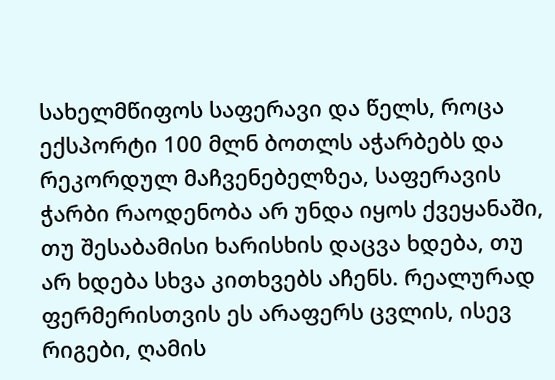სახელმწიფოს საფერავი და წელს, როცა ექსპორტი 100 მლნ ბოთლს აჭარბებს და რეკორდულ მაჩვენებელზეა, საფერავის ჭარბი რაოდენობა არ უნდა იყოს ქვეყანაში, თუ შესაბამისი ხარისხის დაცვა ხდება, თუ არ ხდება სხვა კითხვებს აჩენს. რეალურად ფერმერისთვის ეს არაფერს ცვლის, ისევ რიგები, ღამის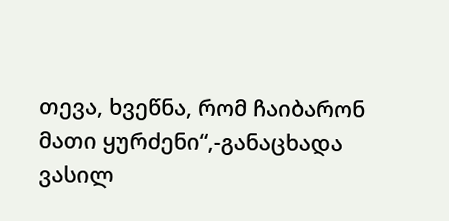თევა, ხვეწნა, რომ ჩაიბარონ მათი ყურძენი“,-განაცხადა ვასილ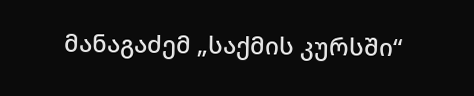მანაგაძემ „საქმის კურსში“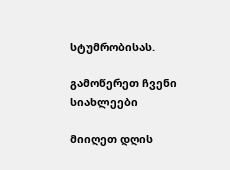სტუმრობისას.

გამოწერეთ ჩვენი სიახლეები

მიიღეთ დღის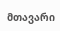მთავარი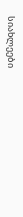სიახლეები